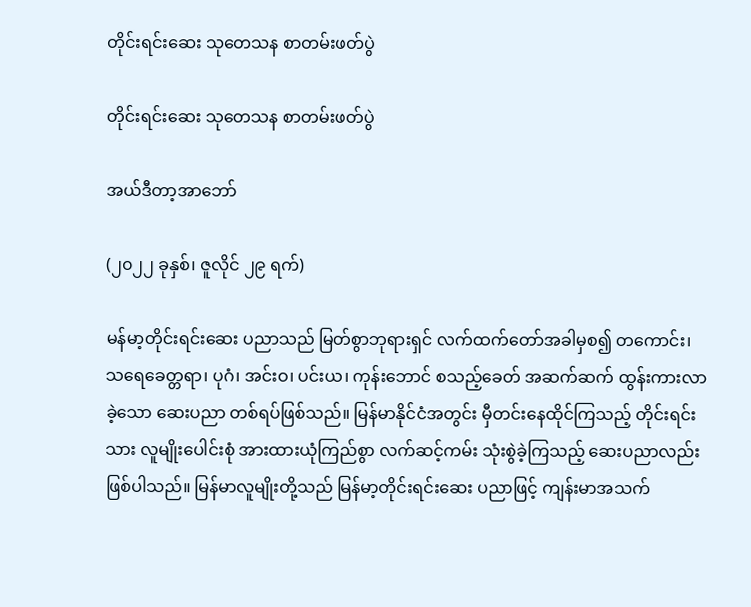တိုင်းရင်းဆေး သုတေသန စာတမ်းဖတ်ပွဲ

တိုင်းရင်းဆေး သုတေသန စာတမ်းဖတ်ပွဲ

အယ်ဒီတာ့အာဘော်

(၂၀၂၂ ခုနှစ်၊ ဇူလိုင် ၂၉ ရက်)

မန်မာ့တိုင်းရင်းဆေး ပညာသည် မြတ်စွာဘုရားရှင် လက်ထက်တော်အခါမှစ၍ တကောင်း၊ သရေခေတ္တရာ၊ ပုဂံ၊ အင်းဝ၊ ပင်းယ၊ ကုန်းဘောင် စသည့်ခေတ် အဆက်ဆက် ထွန်းကားလာခဲ့သော ဆေးပညာ တစ်ရပ်ဖြစ်သည်။ မြန်မာနိုင်ငံအတွင်း မှီတင်းနေထိုင်ကြသည့် တိုင်းရင်းသား လူမျိုးပေါင်းစုံ အားထားယုံကြည်စွာ လက်ဆင့်ကမ်း သုံးစွဲခဲ့ကြသည့် ဆေးပညာလည်း ဖြစ်ပါသည်။ မြန်မာလူမျိုးတို့သည် မြန်မာ့တိုင်းရင်းဆေး ပညာဖြင့် ကျန်းမာအသက်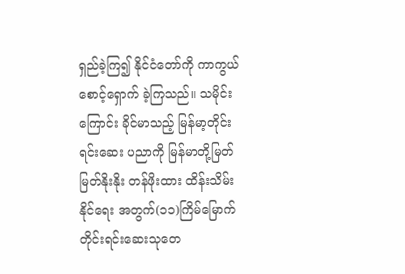ရှည်ခဲ့ကြ၍ နိုင်ငံတော်ကို ကာကွယ်စောင့်ရှောက် ခဲ့ကြသည်။ သမိုင်းကြောင်း ခိုင်မာသည့် မြန်မာ့တိုင်းရင်းဆေး ပညာကို မြန်မာတို့မြတ်မြတ်နိုးနိုး တန်ဖိုးထား ထိန်းသိမ်းနိုင်ရေး အတွက်(၁၁)ကြိမ်မြောက် တိုင်းရင်းဆေးသုတေ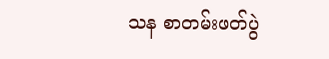သန စာတမ်းဖတ်ပွဲ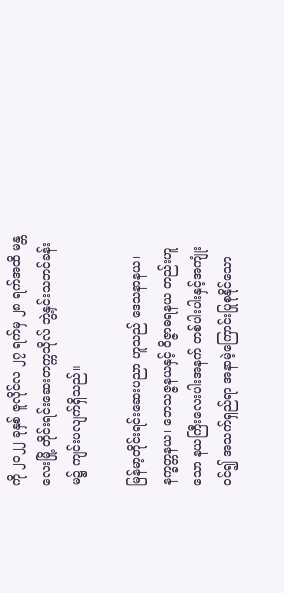ကို ၂၀၂၂ ခုနှစ် ဇူလိုင်လ ၂၇ ရက်မှ ၂၈ ရက်အထိ မန္တလေးမြို့ တိုင်းရင်းဆေးတက္ကသိုလ် ဘွဲ့နှင်းသဘင်ခန်းမ၌ ကျင်းပလျက်ရှိသည်။

မြန်မာ့တိုင်းရင်းဆေးပညာ ဟူသည် ဒေသနာနယ၊ နက္ခတ္တနယ၊ ဘေသဇ္ဇနယနှင့် ဝိဇ္ဇာဓရနယ တည်းဟူသော နယကြီးလေးပါးအနက် တစ်ပါးပါးနှင့်အကျုံးဝင်၍ အသက်ရှည်ရာ အနာမဲ့ကြောင်းပြုစုနိုင်သော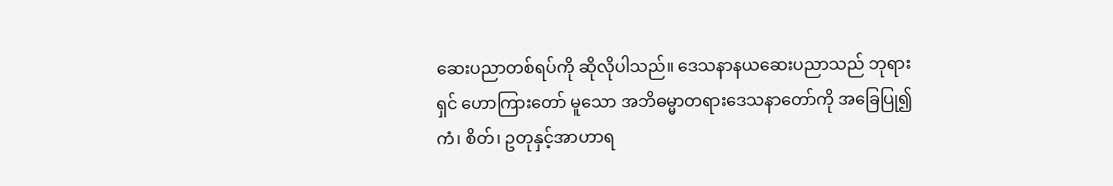ဆေးပညာတစ်ရပ်ကို ဆိုလိုပါသည်။ ဒေသနာနယဆေးပညာသည် ဘုရားရှင် ဟောကြားတော် မူသော အဘိဓမ္မာတရားဒေသနာတော်ကို အခြေပြု၍ ကံ၊ စိတ်၊ ဥတုနှင့်အာဟာရ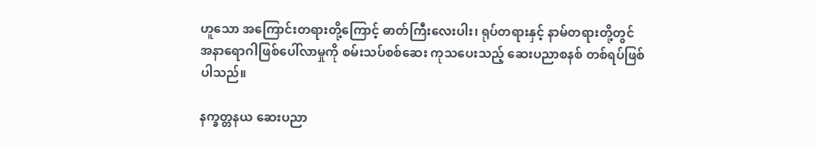ဟူသော အကြောင်းတရားတို့ကြောင့် ဓာတ်ကြီးလေးပါး၊ ရုပ်တရားနှင့် နာမ်တရားတို့တွင် အနာရောဂါဖြစ်ပေါ်လာမှုကို စမ်းသပ်စစ်ဆေး ကုသပေးသည့် ဆေးပညာစနစ် တစ်ရပ်ဖြစ်ပါသည်။

နက္ခတ္တနယ ဆေးပညာ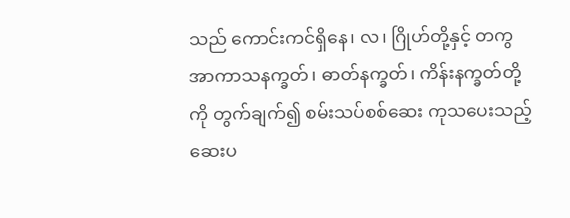သည် ကောင်းကင်ရှိနေ၊ လ၊ ဂြိုဟ်တို့နှင့် တကွ အာကာသနက္ခတ်၊ ဓာတ်နက္ခတ်၊ ကိန်းနက္ခတ်တို့ကို တွက်ချက်၍ စမ်းသပ်စစ်ဆေး ကုသပေးသည့် ဆေးပ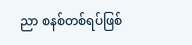ညာ စနစ်တစ်ရပ်ဖြစ်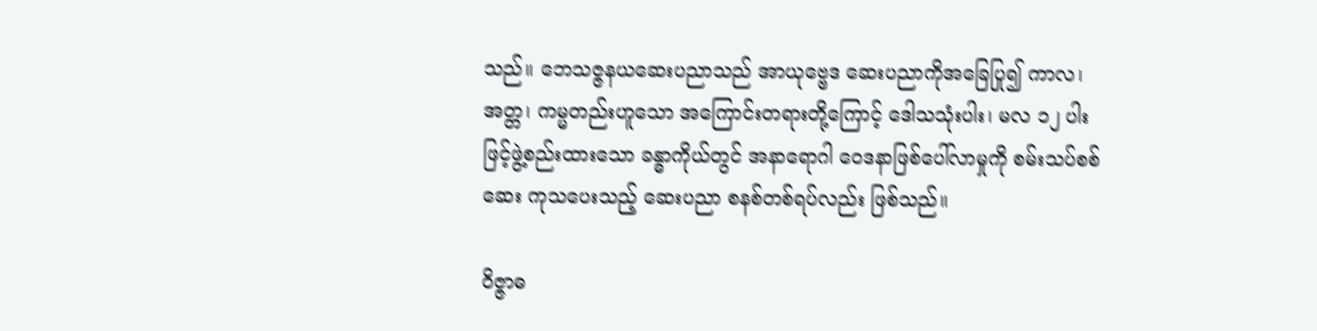သည်။ ဘေသဇ္ဇနယဆေးပညာသည် အာယုဗ္ဗေဒ ဆေးပညာကိုအခြေပြု၍ ကာလ၊ အတ္တ၊ ကမ္မတည်းဟူသော အကြောင်းတရားတို့ကြောင့် ဒေါသသုံးပါး၊ မလ ၁၂ ပါးဖြင့်ဖွဲ့စည်းထားသော ခန္ဓာကိုယ်တွင် အနာရောဂါ ဝေဒနာဖြစ်ပေါ်လာမှုကို စမ်းသပ်စစ်ဆေး ကုသပေးသည့် ဆေးပညာ စနစ်တစ်ရပ်လည်း ဖြစ်သည်။

ဝိဇ္ဇာဓ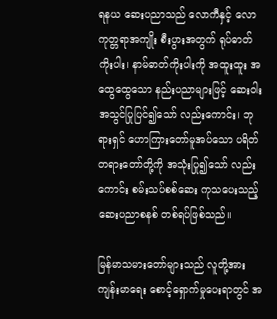ရနယ ဆေးပညာသည် လောကီနှင့် လောကုတ္တရာအကျိုး စီးပွားအတွက် ရုပ်ဓာတ်ကိုးပါး၊ နာမ်ဓာတ်ကိုးပါးကို အထူးထူး အထွေထွေသော နည်းပညာများဖြင့် ဆေးဝါးအသွင်ပြုပြင်၍သော် လည်းကောင်း၊ ဘုရားရှင် ဟောကြားတော်မူအပ်သော ပရိတ်တရားတော်တို့ကို အသုံးပြု၍သော် လည်းကောင်း စမ်းသပ်စစ်ဆေး ကုသပေးသည့် ဆေးပညာစနစ် တစ်ရပ်ဖြစ်သည်။

မြန်မာသမားတော်များသည် လူတို့အား ကျန်းမာရေး စောင့်ရှောက်မှုပေးရာတွင် အ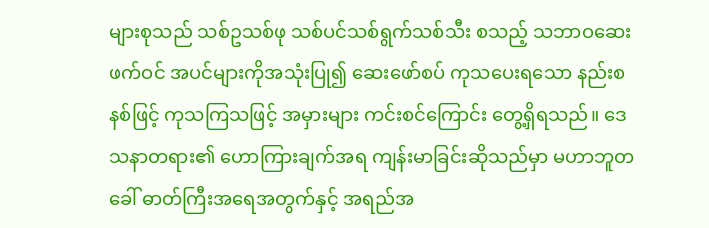များစုသည် သစ်ဥသစ်ဖု သစ်ပင်သစ်ရွက်သစ်သီး စသည့် သဘာဝဆေးဖက်ဝင် အပင်များကိုအသုံးပြု၍ ဆေးဖော်စပ် ကုသပေးရသော နည်းစနစ်ဖြင့် ကုသကြသဖြင့် အမှားများ ကင်းစင်ကြောင်း တွေ့ရှိရသည်။ ဒေသနာတရား၏ ဟောကြားချက်အရ ကျန်းမာခြင်းဆိုသည်မှာ မဟာဘူတခေါ် ဓာတ်ကြီးအရေအတွက်နှင့် အရည်အ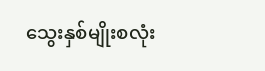သွေးနှစ်မျိုးစလုံး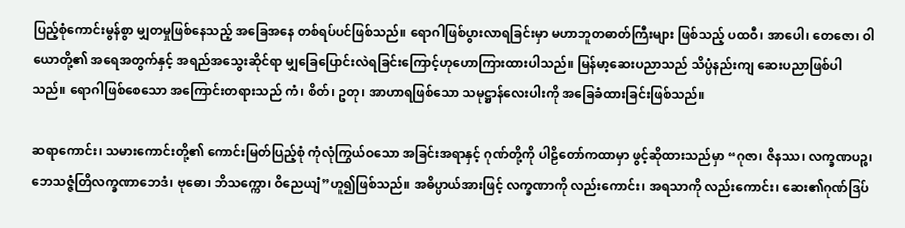ပြည့်စုံကောင်းမွန်စွာ မျှတမှုဖြစ်နေသည့် အခြေအနေ တစ်ရပ်ပင်ဖြစ်သည်။ ရောဂါဖြစ်ပွားလာရခြင်းမှာ မဟာဘူတဓာတ်ကြီးများ ဖြစ်သည့် ပထဝီ၊ အာပေါ၊ တေဇော၊ ဝါယောတို့၏ အရေအတွက်နှင့် အရည်အသွေးဆိုင်ရာ မျှခြေပြောင်းလဲရခြင်းကြောင့်ဟုဟောကြားထားပါသည်။ မြန်မာ့ဆေးပညာသည် သိပ္ပံနည်းကျ ဆေးပညာဖြစ်ပါသည်။ ရောဂါဖြစ်စေသော အကြောင်းတရားသည် ကံ၊ စိတ်၊ ဥတု၊ အာဟာရဖြစ်သော သမုဋ္ဌာန်လေးပါးကို အခြေခံထားခြင်းဖြစ်သည်။

ဆရာကောင်း၊ သမားကောင်းတို့၏ ကောင်းမြတ်ပြည့်စုံ ကုံလုံကြွယ်ဝသော အခြင်းအရာနှင့် ဂုဏ်တို့ကို ပါဠိတော်ကထာမှာ ဖွင့်ဆိုထားသည်မှာ “ဂုဇာ၊ ဇိနဿ၊ လက္ခဏပဉ္စ၊ ဘေသဇ္ဇံတြိလက္ခဏာဘေဒံ၊ ဗုဓော၊ ဘိသက္ကော၊ ဝိညေယျံ”ဟူ၍ဖြစ်သည်။ အဓိပ္ပာယ်အားဖြင့် လက္ခဏာကို လည်းကောင်း၊ အရသာကို လည်းကောင်း၊ ဆေး၏ဂုဏ်ဒြပ်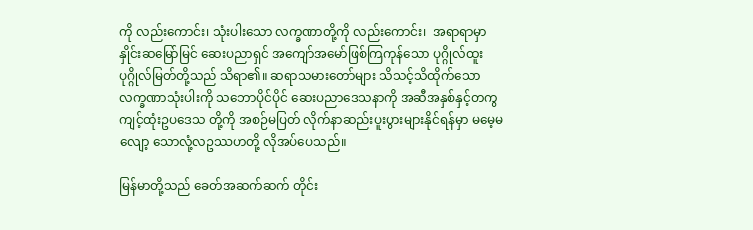ကို လည်းကောင်း၊ သုံးပါးသော လက္ခဏာတို့ကို လည်းကောင်း၊  အရာရာမှာ နှိုင်းဆမြော်မြင် ဆေးပညာရှင် အကျော်အမော်ဖြစ်ကြကုန်သော ပုဂ္ဂိုလ်ထူး ပုဂ္ဂိုလ်မြတ်တို့သည် သိရာ၏။ ဆရာသမားတော်များ သိသင့်သိထိုက်သော လက္ခဏာသုံးပါးကို သဘောပိုင်ပိုင် ဆေးပညာဒေသနာကို အဆီအနှစ်နှင့်တကွ ကျင့်ထုံးဥပဒေသ တို့ကို အစဉ်မပြတ် လိုက်နာဆည်းပူးပွားများနိုင်ရန်မှာ မမေ့မလျော့ သောလုံ့လဥဿဟတို့ လိုအပ်ပေသည်။

မြန်မာတို့သည် ခေတ်အဆက်ဆက် တိုင်း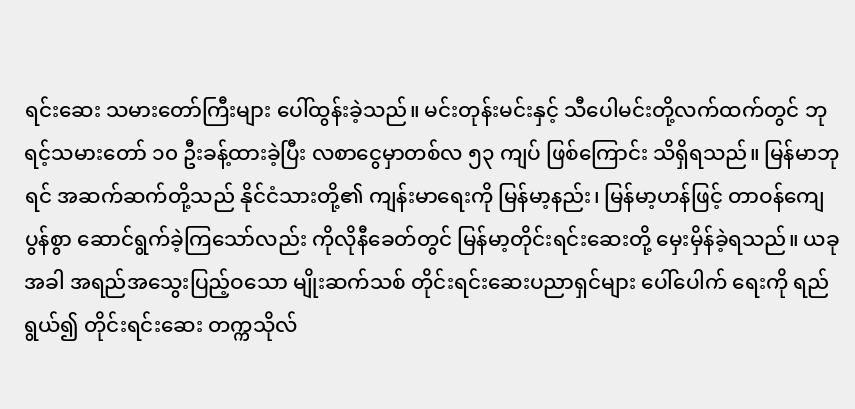ရင်းဆေး သမားတော်ကြီးများ ပေါ်ထွန်းခဲ့သည်။ မင်းတုန်းမင်းနှင့် သီပေါမင်းတို့လက်ထက်တွင် ဘုရင့်သမားတော် ၁၀ ဦးခန့်ထားခဲ့ပြီး လစာငွေမှာတစ်လ ၅၃ ကျပ် ဖြစ်ကြောင်း သိရှိရသည်။ မြန်မာဘုရင် အဆက်ဆက်တို့သည် နိုင်ငံသားတို့၏ ကျန်းမာရေးကို မြန်မာ့နည်း၊ မြန်မာ့ဟန်ဖြင့် တာဝန်ကျေပွန်စွာ ဆောင်ရွက်ခဲ့ကြသော်လည်း ကိုလိုနီခေတ်တွင် မြန်မာ့တိုင်းရင်းဆေးတို့ မှေးမှိန်ခဲ့ရသည်။ ယခုအခါ အရည်အသွေးပြည့်ဝသော မျိုးဆက်သစ် တိုင်းရင်းဆေးပညာရှင်များ ပေါ်ပေါက် ရေးကို ရည်ရွယ်၍ တိုင်းရင်းဆေး တက္ကသိုလ်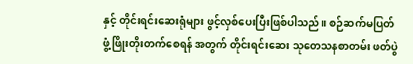နှင့် တိုင်းရင်းဆေးရုံများ ဖွင့်လှစ်ပေးပြီးဖြစ်ပါသည်။ စဉ်ဆက်မပြတ် ဖွံ့ဖြိုးတိုးတက်စေရန် အတွက် တိုင်းရင်းဆေး သုတေသနစာတမ်း ဖတ်ပွဲ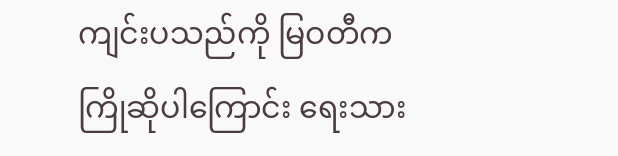ကျင်းပသည်ကို မြဝတီက ကြိုဆိုပါကြောင်း ရေးသား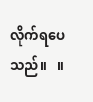လိုက်ရပေသည်။   ။